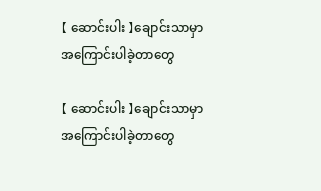【 ဆောင်းပါး 】ချောင်းသာမှာ အကြောင်းပါခဲ့တာတွေ

【 ဆောင်းပါး 】ချောင်းသာမှာ အကြောင်းပါခဲ့တာတွေ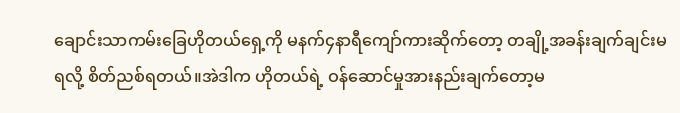ချောင်းသာကမ်းခြေဟိုတယ်ရှေ့ကို မနက်၄နာရီကျော်ကားဆိုက်တော့ တချို့အခန်းချက်ချင်းမရလို့ စိတ်ညစ်ရတယ်။အဲဒါက ဟိုတယ်ရဲ့ ဝန်ဆောင်မှုအားနည်းချက်တော့မ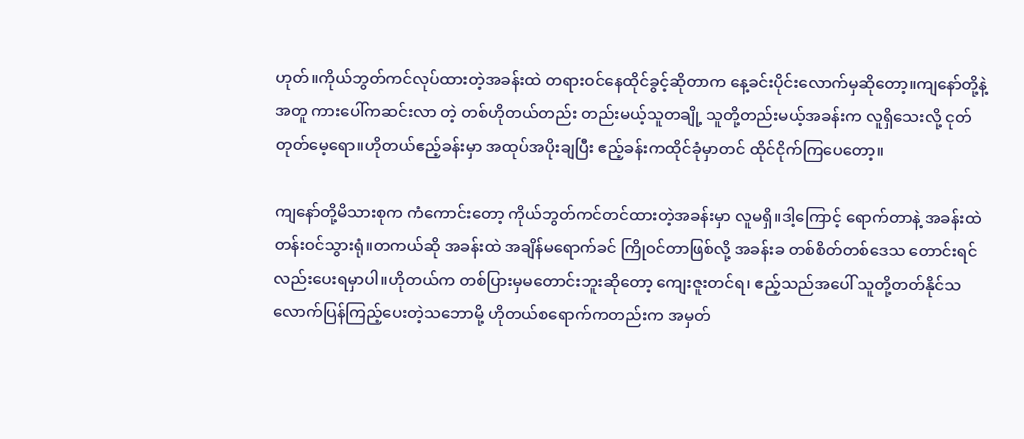ဟုတ်။ကိုယ်ဘွတ်ကင်လုပ်ထားတဲ့အခန်းထဲ တရားဝင်နေထိုင်ခွင့်ဆိုတာက နေ့ခင်းပိုင်းလောက်မှဆိုတော့။ကျနော်တို့နဲ့အတူ ကားပေါ်ကဆင်းလာ တဲ့ တစ်ဟိုတယ်တည်း တည်းမယ့်သူတချို့ သူတို့တည်းမယ့်အခန်းက လူရှိသေးလို့ ငုတ်တုတ်မေ့ရော။ဟိုတယ်ဧည့်ခန်းမှာ အထုပ်အပိုးချပြီး ဧည့်ခန်းကထိုင်ခုံမှာတင် ထိုင်ငိုက်ကြပေတော့။

ကျနော်တို့မိသားစုက ကံကောင်းတော့ ကိုယ်ဘွတ်ကင်တင်ထားတဲ့အခန်းမှာ လူမရှိ။ဒါ့ကြောင့် ရောက်တာနဲ့ အခန်းထဲတန်းဝင်သွားရုံ။တကယ်ဆို အခန်းထဲ အချိန်မရောက်ခင် ကြိုဝင်တာဖြစ်လို့ အခန်းခ တစ်စိတ်တစ်ဒေသ တောင်းရင်လည်းပေးရမှာပါ။ဟိုတယ်က တစ်ပြားမှမတောင်းဘူးဆိုတော့ ကျေးဇူးတင်ရ၊ ဧည့်သည်အပေါ် သူတို့တတ်နိုင်သလောက်ပြန်ကြည့်ပေးတဲ့သဘောမို့ ဟိုတယ်စရောက်ကတည်းက အမှတ်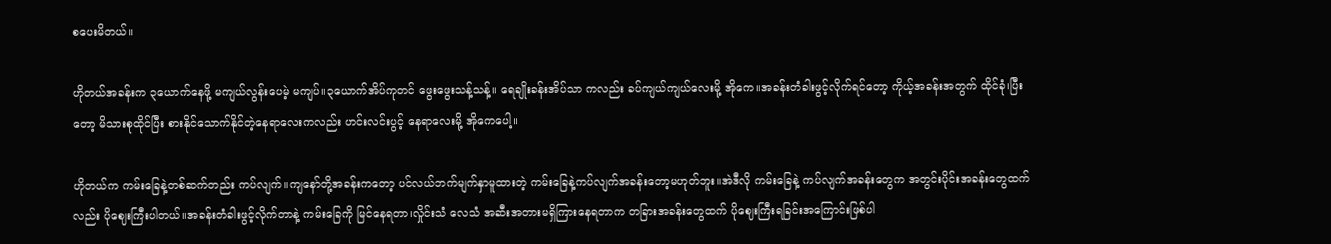စပေးမိတယ်။

ဟိုတယ်အခန်းက ၃ယောက်နေဖို့ မကျယ်လွန်းပေမဲ့ မကျပ်။၃ယောက်အိပ်ကုတင် ဖွေးဖွေးသန့်သန့်။ ရေချိုးခန်းအိပ်သာ ကလည်း ခပ်ကျယ်ကျယ်လေးမို့ အိုကေ။အခန်းတံခါးဖွင့်လိုက်ရင်တော့ ကိုယ့်အခန်းအတွက် ထိုင်ခုံ၊ပြီးတော့ မိသားစုထိုင်ပြီး စားနိုင်သောက်နိုင်တဲ့နေရာလေးကလည်း ဟင်းလင်းပွင့် နေရာလေးမို့ အိုကေ‌ပေါ့။

ဟိုတယ်က ကမ်းခြေနဲ့တစ်ဆက်တည်း ကပ်လျက်။ကျနော်တို့အခန်းကတော့ ပင်လယ်ဘက်မျက်နှာမူထားတဲ့ ကမ်းခြေနဲ့ကပ်လျက်အခန်းတော့မဟုတ်ဘူး။အဲဒီလို ကမ်းခြေနဲ့ ကပ်လျက်အခန်းတွေက အတွင်းပိုင်းအခန်းတွေထက်လည်း ပိုဈေးကြီးပါတယ်။အခန်းတံခါးဖွင့်လိုက်တာနဲ့ ကမ်းခြေကို မြင်နေရတာ၊လှိုင်းသံ လေသံ အဆီးအတားမရှိကြားနေရတာက တခြားအခန်းတွေထက် ပိုဈေးကြီးရခြင်းအကြောင်းဖြစ်ပါ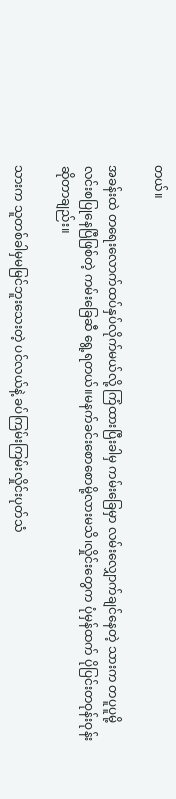တယ်။

အခန်းထဲ တရေးလောက်ထပ်နှပ်လိုက်မယ်လို့ ကြံထားပြီးခါမှ ကမ်းခြေမှာ လမ်းလျှောက်ချင်နေတဲ့ သားက တပူပူမို့ လင်းစပြုနေပြီဖြစ်တဲ့ ကမ်းခြေဆီ ရွေ့ရတယ်။မနက်ခင်းစောစောမို့လားမသိ၊လှိုင်းတွေက ပုံမှန်ထက် ပိုပြင်းတဝုန်းဝုန်းဆိုတာချည်း။

သားက သူတစ်ခါမှမမြင်ဘူးသေးတဲ့ ပင်လယ်နဲ့ ခပ်ကြမ်းကြမ်းလှိုင်းပုတ်သံ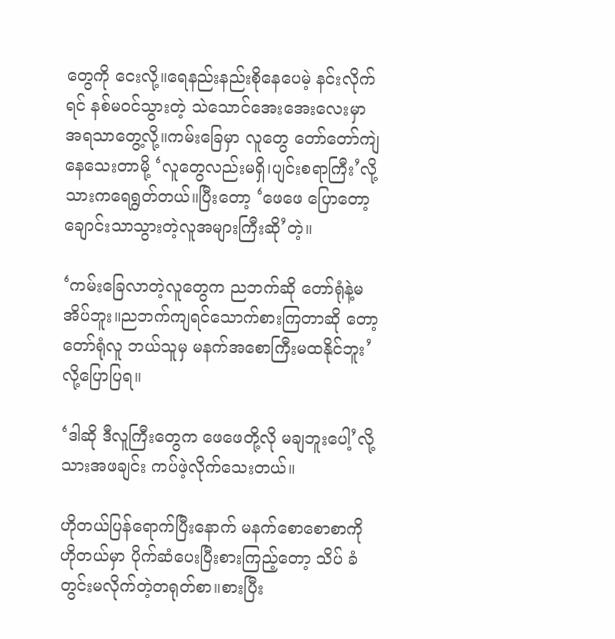တွေကို ငေးလို့။ရေနည်းနည်းစိုနေပေမဲ့ နင်းလိုက်ရင် နစ်မဝင်သွားတဲ့ သဲသောင်အေးအေးလေးမှာ အရသာတွေ့လို့။ကမ်းခြေမှာ လူတွေ တော်တော်ကျဲနေသေးတာမို့ ‘လူတွေလည်းမရှိ၊ပျင်းစရာကြီး’လို့ သားကရေရွတ်တယ်။ပြီးတော့ ‘ဖေဖေ ပြောတော့ ချောင်းသာသွားတဲ့လူအများကြီးဆို’တဲ့။

‘ကမ်းခြေလာတဲ့လူတွေက ညဘက်ဆို တော်ရုံနဲ့မအိပ်ဘူး။ညဘက်ကျရင်သောက်စားကြတာဆို တော့ တော်ရုံလူ ဘယ်သူမှ မနက်အစောကြီးမထနိုင်ဘူး’လို့ပြောပြရ။

‘ဒါဆို ဒီလူကြီးတွေက ဖေဖေတို့လို မချဘူးပေါ့’လို့ သားအဖချင်း ကပ်ဖဲ့လိုက်သေးတယ်။

ဟိုတယ်ပြန်ရောက်ပြီးနောက် မနက်စောစောစာကို ဟိုတယ်မှာ ပိုက်ဆံပေးပြီးစားကြည့်တော့ သိပ် ခံတွင်းမလိုက်တဲ့တရုတ်စာ။စားပြီး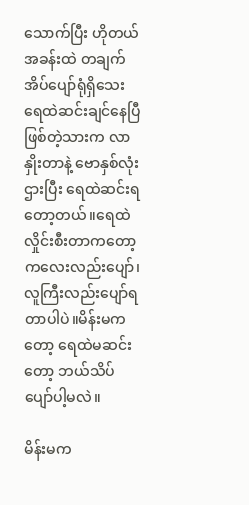သောက်ပြီး ဟိုတယ်အခန်းထဲ တချက်အိပ်ပျော်ရုံရှိသေး ရေထဲဆင်းချင်နေပြီဖြစ်တဲ့သားက လာနှိုးတာနဲ့ ဗောနှစ်လုံးဌားပြီး ရေထဲဆင်းရတော့တယ်။ရေထဲလှိုင်းစီးတာကတော့ ကလေးလည်းပျော်၊လူကြီးလည်းပျော်ရတာပါပဲ။မိန်းမကတော့ ရေထဲမဆင်းတော့ ဘယ်သိပ်ပျော်ပါ့မလဲ။

မိန်းမက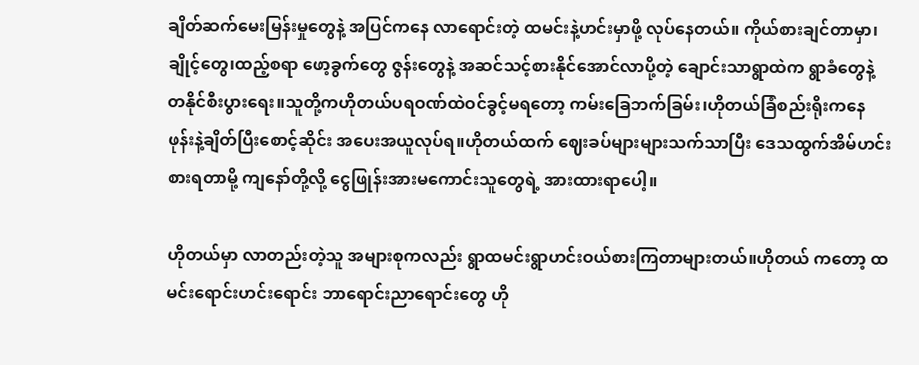ချိတ်ဆက်မေးမြန်းမှုတွေနဲ့ အပြင်ကနေ လာရောင်းတဲ့ ထမင်းနဲ့ဟင်းမှာဖို့ လုပ်နေတယ်။ ကိုယ်စားချင်တာမှာ၊ချိုင့်တွေ၊ထည့်စရာ ဖော့ခွက်တွေ ဇွန်းတွေနဲ့ အဆင်သင့်စားနိုင်အောင်လာပို့တဲ့ ချောင်းသာရွာထဲက ရွာခံတွေနဲ့ တနိုင်စီးပွားရေး။သူတို့ကဟိုတယ်ပရဝဏ်ထဲဝင်ခွင့်မရတော့ ကမ်းခြေဘက်ခြမ်း၊ဟိုတယ်ခြံစည်းရိုးကနေ ဖုန်းနဲ့ချိတ်ပြီးစောင့်ဆိုင်း အပေးအယူလုပ်ရ။ဟိုတယ်ထက် ဈေးခပ်များများသက်သာပြီး ဒေသထွက်အိမ်ဟင်းစားရတာမို့ ကျနော်တို့လို့ ငွေဖြုန်းအားမကောင်းသူတွေရဲ့ အားထားရာပေါ့။

ဟိုတယ်မှာ လာတည်းတဲ့သူ အများစုကလည်း ရွာထမင်းရွာဟင်းဝယ်စားကြတာများတယ်။ဟိုတယ် ကတော့ ထမင်းရောင်းဟင်းရောင်း ဘာရောင်းညာရောင်းတွေ ဟို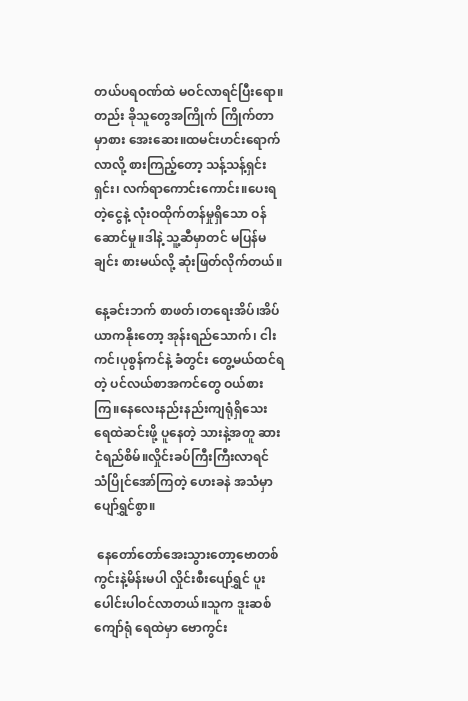တယ်ပရဝဏ်ထဲ မဝင်လာရင်ပြီးရော။တည်း ခိုသူတွေအကြိုက် ကြိုက်တာမှာစား အေးဆေး။ထမင်းဟင်းရောက်လာလို့ စားကြည့်တော့ သန့်သန့်ရှင်းရှင်း၊ လက်ရာကောင်းကောင်း။ပေးရတဲ့ငွေနဲ့ လုံးဝထိုက်တန်မှုရှိသော ဝန်ဆောင်မှု။ဒါနဲ့ သူ့ဆီမှာတင် မပြန်မချင်း စားမယ်လို့ ဆုံးဖြတ်လိုက်တယ်။

နေ့ခင်းဘက် စာဖတ်၊တရေးအိပ်၊အိပ်ယာကနိုးတော့ အုန်းရည်သောက်၊ ငါးကင်၊ပုစွန်ကင်နဲ့ ခံတွင်း တွေ့မယ်ထင်ရတဲ့ ပင်လယ်စာအကင်တွေ ဝယ်စားကြ။နေလေးနည်းနည်းကျရုံရှိသေး ရေထဲဆင်းဖို့ ပူနေတဲ့ သားနဲ့အတူ ဆားငံရည်စိမ်။လှိုင်းခပ်ကြီးကြီးလာရင် သံပြိုင်အော်ကြတဲ့ ဟေးခနဲ အသံမှာပျော်ရွှင်စွာ။

 နေတော်တော်အေးသွားတော့ဗောတစ်ကွင်းနဲ့မိန်းမပါ လှိုင်းစီးပျော်ရွှင် ပူးပေါင်းပါဝင်လာတယ်။သူက ဒူးဆစ်ကျော်ရုံ ရေထဲမှာ ဗောကွင်း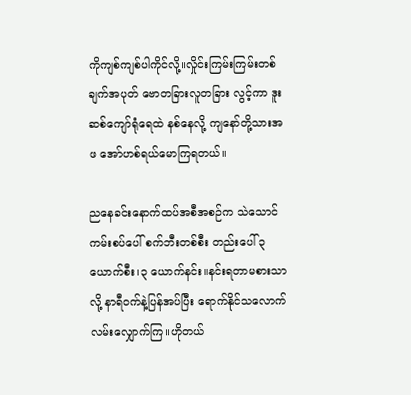ကိုကျစ်ကျစ်ပါကိုင်လို့။လှိုင်းကြမ်းကြမ်းတစ်ချက်အပုတ် ဗောတခြားလူတခြား လွင့်ကာ ဒူးဆစ်ကျော်ရုံရေထဲ နစ်နေလို့ ကျနော်တို့သားအဖ အော်ဟစ်ရယ်မောကြရတယ်။

ညနေခင်းနောက်ထပ်အစီအစဉ်က သဲသောင်ကမ်းစပ်ပေါ် စက်ဘီးတစ်စီး တည်းပေါ် ၃ယောက်စီး၊၃ ယောက်နင်း။နင်းရတာမစားသာလို့ နာရီဝက်နဲ့ပြန်အပ်ပြီး ရောက်နိုင်သလောက် လမ်းလျှောက်ကြ။ဟိုတယ်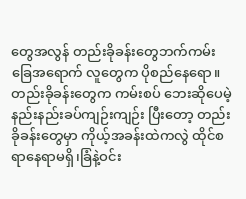တွေအလွန် တည်းခိုခန်းတွေဘက်ကမ်းခြေအရောက် လူတွေက ပိုစည်နေရော။တည်းခိုခန်းတွေက ကမ်းစပ် ဘေးဆိုပေမဲ့ နည်းနည်းခပ်ကျဉ်းကျဉ်း ပြီးတော့ တည်းခိုခန်းတွေမှာ ကိုယ့်အခန်းထဲကလွဲ ထိုင်စရာနေရာမရှိ၊ခြံနဲ့ဝင်း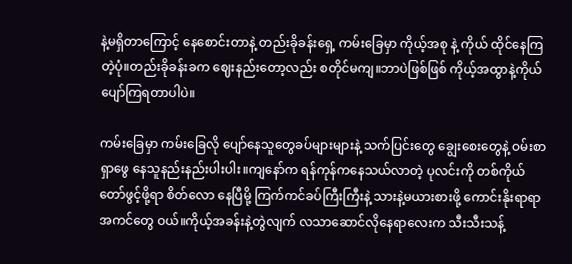နဲ့မရှိတာကြောင့် နေစောင်းတာနဲ့ တည်းခိုခန်းရှေ့ ကမ်းခြေမှာ ကိုယ့်အစု နဲ့ ကိုယ် ထိုင်နေကြတဲ့ပုံ။တည်းခိုခန်းခက ဈေးနည်းတော့လည်း စတိုင်မကျ။ဘာပဲဖြစ်ဖြစ် ကိုယ့်အထွာနဲ့ကိုယ် ပျော်ကြရတာပါပဲ။

ကမ်းခြေမှာ ကမ်းခြေလို ပျော်နေသူတွေခပ်များများနဲ့ သက်ပြင်းတွေ ချွေးစေးတွေနဲ့ ဝမ်းစာရှာဖွေ နေသူနည်းနည်းပါးပါး။ကျနော်က ရန်ကုန်ကနေသယ်လာတဲ့ ပုလင်းကို တစ်ကိုယ်တော်ဖွင့်ဖို့ရာ စိတ်လော နေပြီမို့ ကြက်ကင်ခပ်ကြီးကြီးနဲ့ သားနဲ့မယားစားဖို့ ကောင်းနိုးရာရာအကင်တွေ ဝယ်။ကိုယ့်အခန်းနဲ့တွဲလျက် လသာဆောင်လိုနေရာလေးက သီးသီးသန့်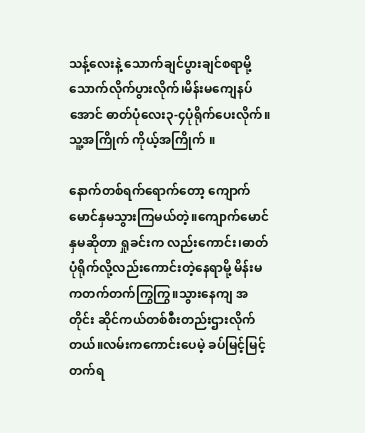သန့်လေးနဲ့ သောက်ချင်ပွားချင်စရာမို့ သောက်လိုက်ပွားလိုက်၊မိန်းမကျေနပ်အောင် ဓာတ်ပုံလေး၃-၄ပုံရိုက်ပေးလိုက်။သူ့အကြိုက် ကိုယ့်အကြိုက် ။

နောက်တစ်ရက်ရောက်တော့ ကျောက်မောင်နှမသွားကြမယ်တဲ့။ကျောက်မောင်နှမဆိုတာ ရှုခင်းက လည်းကောင်း၊ဓာတ်ပုံရိုက်လို့လည်းကောင်းတဲ့နေရာမို့ မိန်းမကတက်တက်ကြွကြွ။သွားနေကျ အတိုင်း ဆိုင်ကယ်တစ်စီးတည်းဌားလိုက်တယ်။လမ်းကကောင်းပေမဲ့ ခပ်မြင့်မြင့်တက်ရ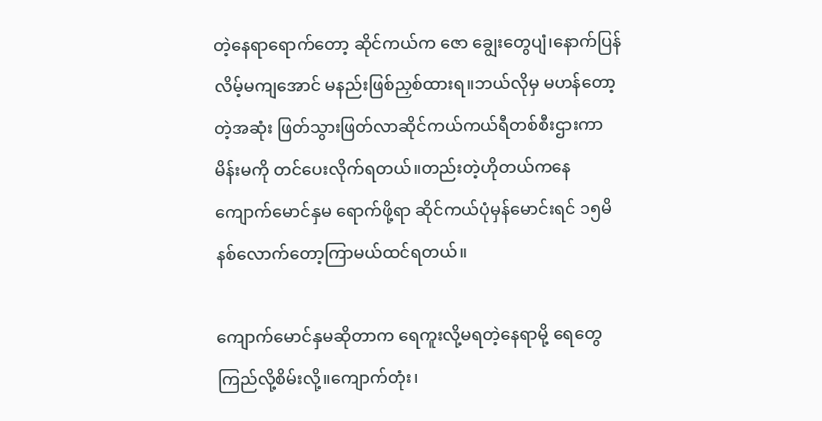တဲ့နေရာရောက်တော့ ဆိုင်ကယ်က ဇော ချွေးတွေပျံ၊နောက်ပြန်လိမ့်မကျအောင် မနည်းဖြစ်ညှစ်ထားရ။ဘယ်လိုမှ မဟန်တော့တဲ့အဆုံး ဖြတ်သွားဖြတ်လာဆိုင်ကယ်ကယ်ရီတစ်စီးဌားကာ မိန်းမကို တင်ပေးလိုက်ရတယ်။တည်းတဲ့ဟိုတယ်ကနေ  ကျောက်မောင်နှမ ရောက်ဖို့ရာ ဆိုင်ကယ်ပုံမှန်မောင်းရင် ၁၅မိနစ်လောက်တော့ကြာမယ်ထင်ရတယ်။

ကျောက်မောင်နှမဆိုတာက ရေကူးလို့မရတဲ့နေရာမို့ ရေတွေကြည်လို့စိမ်းလို့။ကျောက်တုံး၊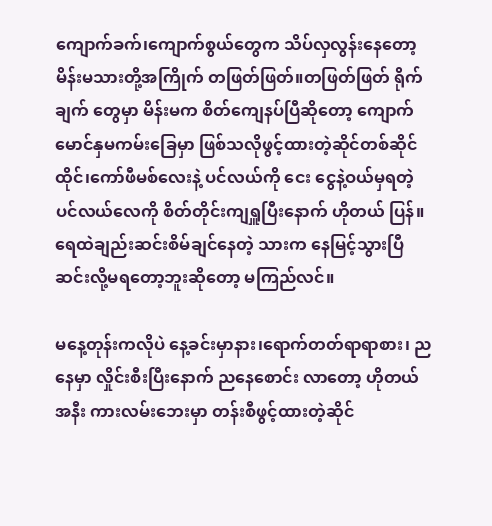ကျောက်ခက်၊ကျောက်စွယ်တွေက သိပ်လှလွန်းနေတော့ မိန်းမသားတို့အကြိုက် တဖြတ်ဖြတ်။တဖြတ်ဖြတ် ရိုက်ချက် တွေမှာ မိန်းမက စိတ်ကျေနပ်ပြီဆိုတော့ ကျောက်မောင်နှမကမ်းခြေမှာ ဖြစ်သလိုဖွင့်ထားတဲ့ဆိုင်တစ်ဆိုင်  ထိုင်၊ကော်ဖီမစ်လေးနဲ့ ပင်လယ်ကို ငေး ငွေနဲ့ဝယ်မှရတဲ့ ပင်လယ်လေကို စိတ်တိုင်းကျရှူပြီးနောက် ဟိုတယ် ပြန်။ရေထဲချည်းဆင်းစိမ်ချင်နေတဲ့ သားက နေမြင့်သွားပြီ ဆင်းလို့မရတော့ဘူးဆိုတော့ မကြည်လင်။

မနေ့တုန်းကလိုပဲ နေ့ခင်းမှာနား၊ရောက်တတ်ရာရာစား၊ ညနေမှာ လှိုင်းစီးပြီးနောက် ညနေစောင်း လာတော့ ဟိုတယ်အနီး ကားလမ်းဘေးမှာ တန်းစီဖွင့်ထားတဲ့ဆိုင်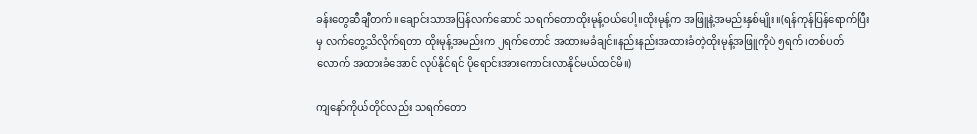ခန်းတွေဆီချီတက်။ချောင်းသာအပြန်လက်ဆောင် သရက်တောထိုးမုန့်ဝယ်ပေါ့။ထိုးမုန့်က အဖြူနဲ့အမည်းနှစ်မျိုး။(ရန်ကုန်ပြန်ရောက်ပြီးမှ လက်တွေ့သိလိုက်ရတာ ထိုးမုန့်အမည်းက ၂ရက်တောင် အထားမခံချင်။နည်းနည်းအထားခံတဲ့ထိုးမုန့်အဖြူကိုပဲ ၅ရက်၊တစ်ပတ်လောက် အထားခံအောင် လုပ်နိုင်ရင် ပိုရောင်းအားကောင်းလာနိုင်မယ်ထင်မိ။)

ကျနော်ကိုယ်တိုင်လည်း သရက်တော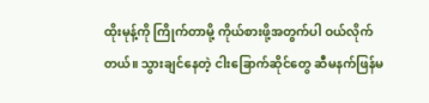ထိုးမုန့်ကို ကြိုက်တာမို့ ကိုယ်စားဖို့အတွက်ပါ ဝယ်လိုက်တယ်။ သွားချင်နေတဲ့ ငါးခြောက်ဆိုင်တွေ ဆီမနက်ဖြန်မ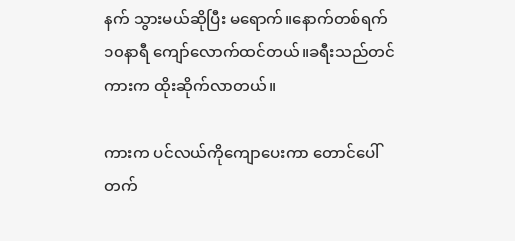နက် သွားမယ်ဆိုပြီး မရောက်။နောက်တစ်ရက် ၁၀နာရီ ကျော်လောက်ထင်တယ်။ခရီးသည်တင်ကားက ထိုးဆိုက်လာတယ်။

ကားက ပင်လယ်ကိုကျောပေးကာ တောင်ပေါ်တက်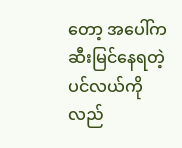တော့ အပေါ်ကဆီးမြင်နေရတဲ့ ပင်လယ်ကို လည်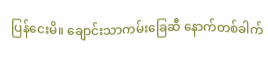ပြန်ငေးမိ။ ချောင်းသာကမ်းခြေဆီ နောက်တစ်ခါက်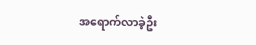အရောက်လာခဲ့ဦး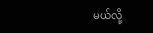မယ်လို့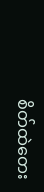စိတ်ထဲတေး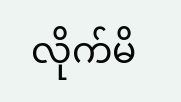လိုက်မိ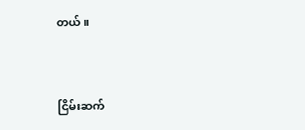တယ်။



ငြိမ်းဆက်